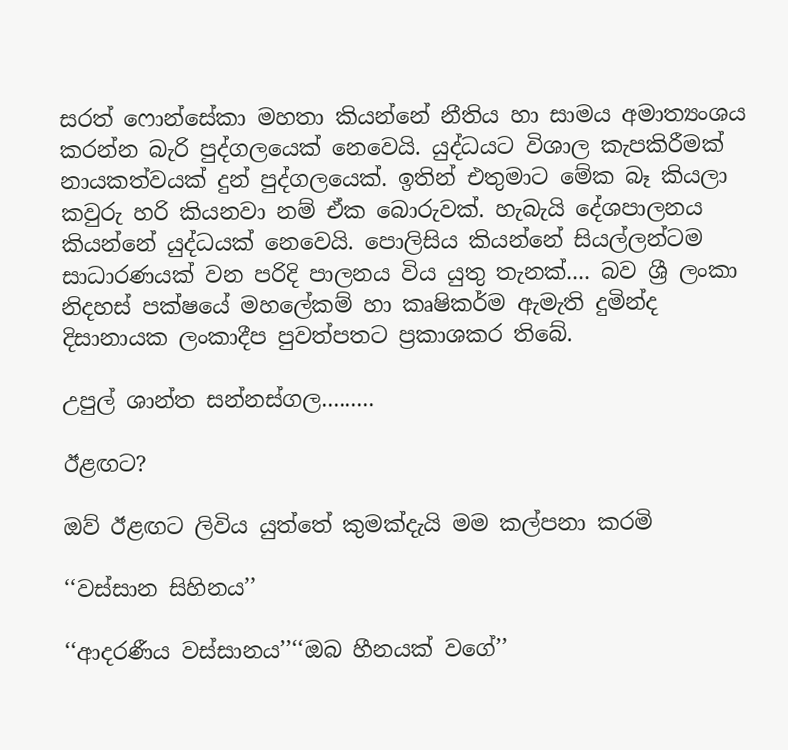සරත් ෆොන්සේකා මහතා කියන්නේ නීතිය හා සාමය අමාත්‍යංශය කරන්න බැරි පුද්ගලයෙක් නෙවෙයි. යුද්ධයට විශාල කැපකිරීමක් නායකත්වයක් දුන් පුද්ගලයෙක්. ඉතින් එතුමාට මේක බෑ කියලා කවුරු හරි කියනවා නම් ඒක බොරුවක්. හැබැයි දේශපාලනය කියන්නේ යුද්ධයක් නෙවෙයි. පොලිසිය කියන්නේ සියල්ලන්ටම සාධාරණයක් වන පරිදි පාලනය විය යුතු තැනක්.... බව ශ්‍රී ලංකා නිදහස් පක්ෂයේ මහලේකම් හා කෘෂිකර්ම ඇමැති දුමින්ද දිසානායක ලංකාදීප පුවත්පතට ප්‍රකාශකර තිබේ.

උපුල් ශාන්ත සන්නස්ගල.........

ඊළඟට?

ඔව් ඊළඟට ලිවිය යුත්තේ කුමක්දැයි මම කල්පනා කරමි

‘‘වස්සාන සිහිනය’’

‘‘ආදරණීය වස්සානය’’‘‘ඔබ හීනයක් වගේ’’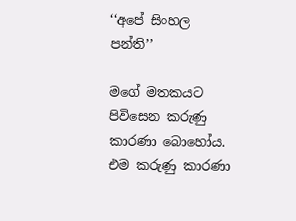‘‘අපේ සිංහල පන්ති’’

මගේ මතකයට පිවිසෙන කරුණු කාරණා බොහෝය. එම කරුණු කාරණා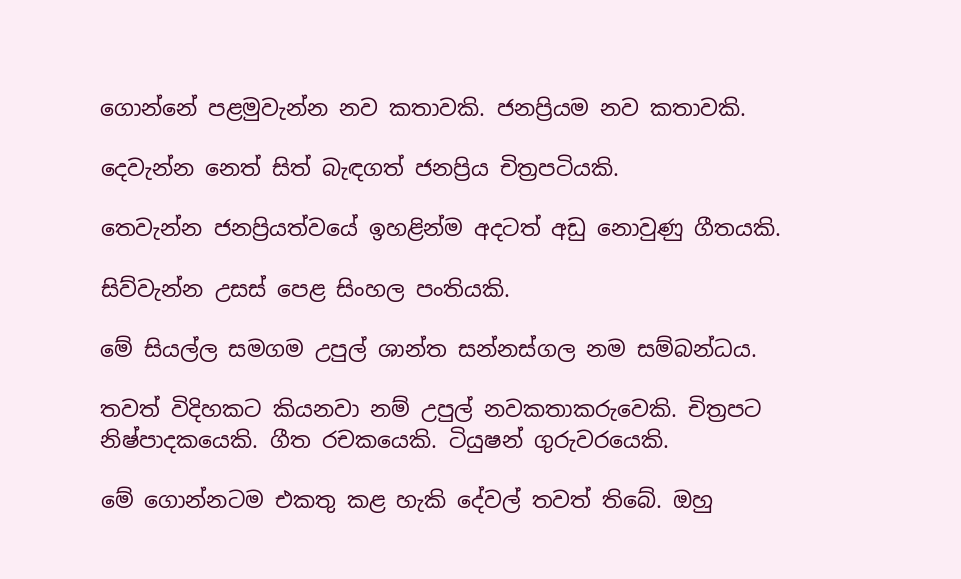ගොන්නේ පළමුවැන්න නව කතාවකි. ජනප්‍රියම නව කතාවකි.

දෙවැන්න නෙත් සිත් බැඳගත් ජනප්‍රිය චිත්‍රපටියකි.

තෙවැන්න ජනප්‍රියත්වයේ ඉහළින්ම අදටත් අඩු නොවුණු ගීතයකි.

සිව්වැන්න උසස් පෙළ සිංහල පංතියකි.

මේ සියල්ල සමගම උපුල් ශාන්ත සන්නස්ගල නම සම්බන්ධය.

තවත් විදිහකට කියනවා නම් උපුල් නවකතාකරුවෙකි. චිත්‍රපට නිෂ්පාදකයෙකි. ගීත රචකයෙකි. ටියුෂන් ගුරුවරයෙකි.

මේ ගොන්නටම එකතු කළ හැකි දේවල් තවත් තිබේ. ඔහු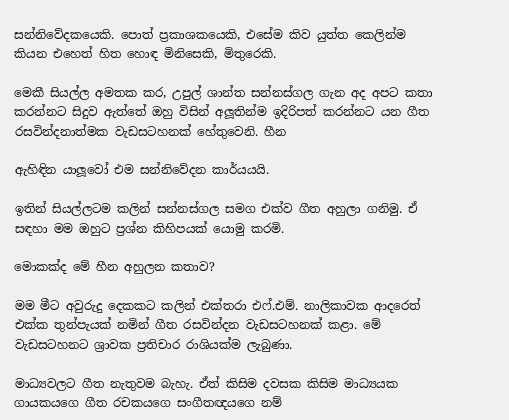සන්නිවේදකයෙකි. පොත් ප්‍රකාශකයෙකි, එසේම කිව යුත්ත කෙලින්ම කියන එහෙත් හිත හොඳ මිනිසෙකි, මිතුරෙකි.

මෙකී සියල්ල අමතක කර, උපුල් ශාන්ත සන්නස්ගල ගැන අද අපට කතා කරන්නට සිදුව ඇත්තේ ඔහු විසින් අලූතින්ම ඉදිරිපත් කරන්නට යන ගීත රසවින්දනාත්මක වැඩසටහනක් හේතුවෙනි. හීන

ඇහිඳින යාලූවෝ එම සන්නිවේදන කාර්යයයි.

ඉතින් සියල්ලටම කලින් සන්නස්ගල සමග එක්ව ගීත අහුලා ගනිමු. ඒ සඳහා මම ඔහුට ප්‍රශ්න කිහිපයක් යොමු කරමි.

මොකක්ද මේ හීන අහුලන කතාව?

මම මීට අවුරුදු දෙකකට කලින් එක්තරා එෆ්.එම්. නාලිකාවක ආදරෙත් එක්ක තුන්පැයක් නමින් ගීත රසවින්දන වැඩසටහනක් කළා. මේ වැඩසටහනට ශ්‍රාවක ප්‍රතිචාර රාශියක්ම ලැබුණා.

මාධ්‍යවලට ගීත නැතුවම බැහැ. ඒත් කිසිම දවසක කිසිම මාධ්‍යයක ගායකයගෙ ගීත රචකයගෙ සංගීතඥයගෙ නම්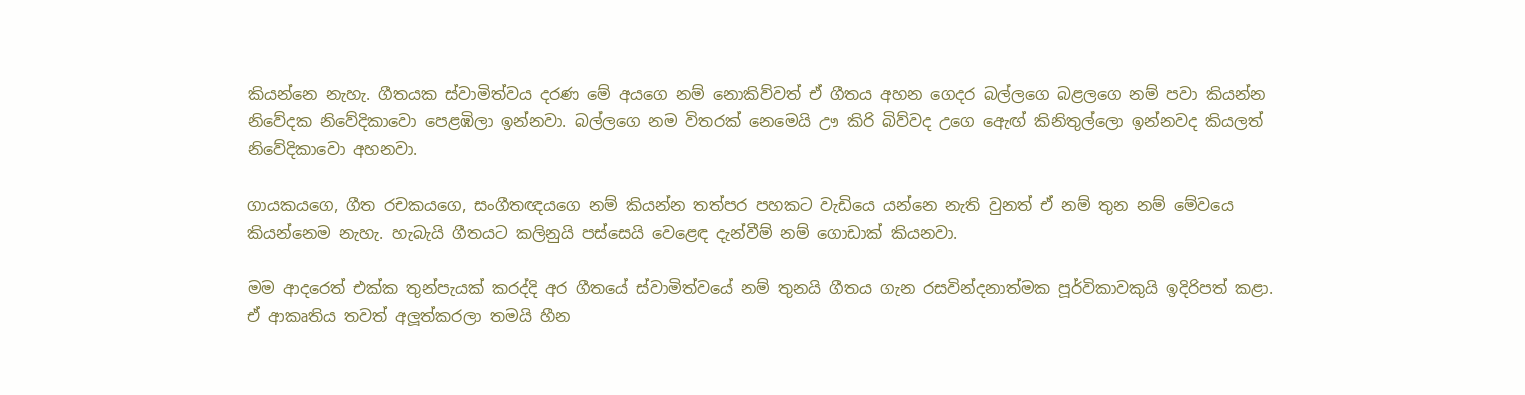කියන්නෙ නැහැ. ගීතයක ස්වාමිත්වය දරණ මේ අයගෙ නම් නොකිව්වත් ඒ ගීතය අහන ගෙදර බල්ලගෙ බළලගෙ නම් පවා කියන්න නිවේදක නිවේදිකාවො පෙළඹිලා ඉන්නවා. බල්ලගෙ නම විතරක් නෙමෙයි ඌ කිරි බිව්වද උගෙ ඇෙඟ් කිනිතුල්ලො ඉන්නවද කියලත් නිවේදිකාවො අහනවා.

ගායකයගෙ, ගීත රචකයගෙ, සංගීතඥයගෙ නම් කියන්න තත්පර පහකට වැඩියෙ යන්නෙ නැති වුනත් ඒ නම් තුන නම් මේවයෙ කියන්නෙම නැහැ. හැබැයි ගීතයට කලිනුයි පස්සෙයි වෙළෙඳ දැන්වීම් නම් ගොඩාක් කියනවා.

මම ආදරෙත් එක්ක තුන්පැයක් කරද්දි අර ගීතයේ ස්වාමිත්වයේ නම් තුනයි ගීතය ගැන රසවින්දනාත්මක පූර්විකාවකුයි ඉදිරිපත් කළා. ඒ ආකෘතිය තවත් අලූත්කරලා තමයි හීන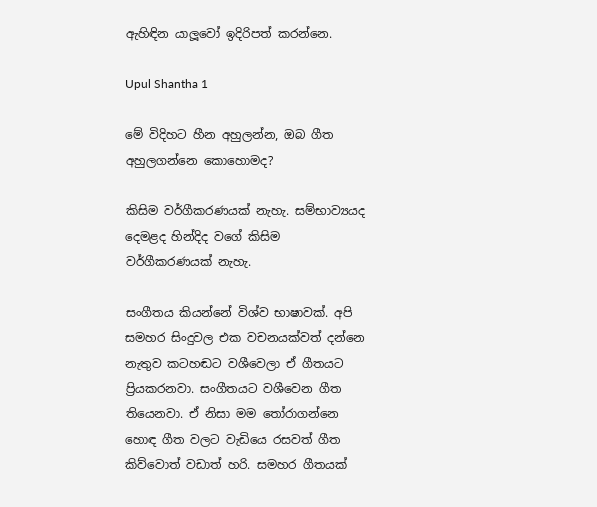ඇහිඳින යාලූවෝ ඉදිරිපත් කරන්නෙ.

Upul Shantha 1

මේ විදිහට හීන අහුලන්න, ඔබ ගීත අහුලගන්නෙ කොහොමද?

කිසිම වර්ගීකරණයක් නැහැ. සම්භාව්‍යයද දෙමළද හින්දිද වගේ කිසිම වර්ගීකරණයක් නැහැ.

සංගීතය කියන්නේ විශ්ව භාෂාවක්. අපි සමහර සිංදුවල එක වචනයක්වත් දන්නෙ නැතුව කටහඬට වශීවෙලා ඒ ගීතයට ප්‍රියකරනවා. සංගීතයට වශීවෙන ගීත තියෙනවා. ඒ නිසා මම තෝරාගන්නෙ හොඳ ගීත වලට වැඩියෙ රසවත් ගීත කිව්වොත් වඩාත් හරි. සමහර ගීතයක්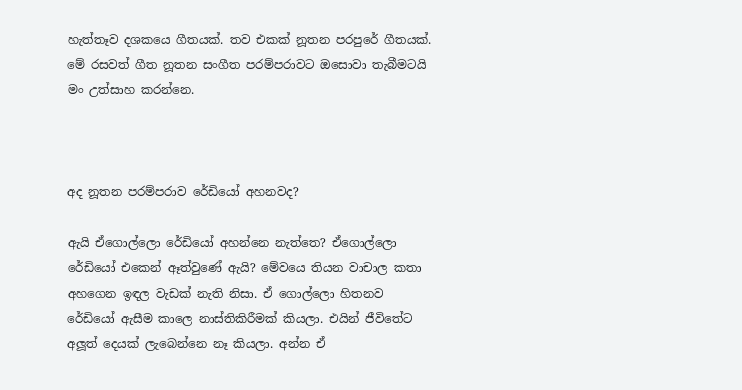හැත්තෑව දශකයෙ ගීතයක්. තව එකක් නූතන පරපුරේ ගීතයක්. මේ රසවත් ගීත නූතන සංගීත පරම්පරාවට ඔසොවා තැබීමටයි මං උත්සාහ කරන්නෙ.



අද නූතන පරම්පරාව රේඩියෝ අහනවද?

ඇයි ඒගොල්ලො රේඩියෝ අහන්නෙ නැත්තෙ? ඒගොල්ලො රේඩියෝ එකෙන් ඈත්වුණේ ඇයි? මේවයෙ තියන වාචාල කතා අහගෙන ඉඳල වැඩක් නැති නිසා. ඒ ගොල්ලො හිතනව රේඩියෝ ඇසීම කාලෙ නාස්තිකිරීමක් කියලා. එයින් ජීවිතේට අලූත් දෙයක් ලැබෙන්නෙ නෑ කියලා. අන්න ඒ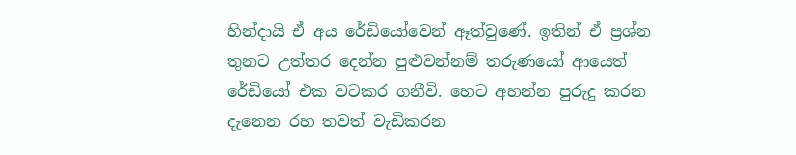හින්දායි ඒ අය රේඩියෝවෙන් ඈත්වුණේ. ඉතින් ඒ ප්‍රශ්න තුනට උත්තර දෙන්න පුළුවන්නම් තරුණයෝ ආයෙත් රේඩියෝ එක වටකර ගනීවි. හෙට අහන්න පුරුදු කරන දැනෙන රහ තවත් වැඩිකරන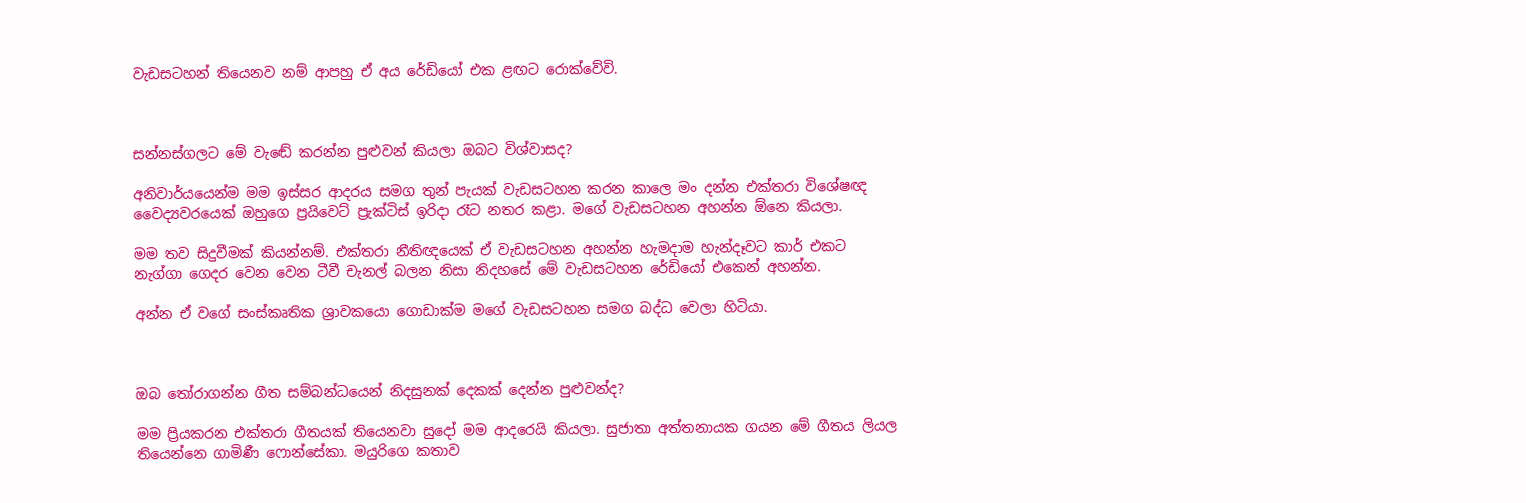වැඩසටහන් තියෙනව නම් ආපහු ඒ අය රේඩියෝ එක ළඟට රොක්වේවි.



සන්නස්ගලට මේ වැඬේ කරන්න පුළුවන් කියලා ඔබට විශ්වාසද?

අනිවාර්යයෙන්ම මම ඉස්සර ආදරය සමග තුන් පැයක් වැඩසටහන කරන කාලෙ මං දන්න එක්තරා විශේෂඥ වෛද්‍යවරයෙක් ඔහුගෙ ප්‍රයිවෙට් ප්‍රැක්ටිස් ඉරිදා රෑට නතර කළා. මගේ වැඩසටහන අහන්න ඕනෙ කියලා.

මම තව සිදුවීමක් කියන්නම්. එක්තරා නීතිඥයෙක් ඒ වැඩසටහන අහන්න හැමදාම හැන්දෑවට කාර් එකට නැග්ගා ගෙදර වෙන වෙන ටීවී චැනල් බලන නිසා නිදහසේ මේ වැඩසටහන රේඩියෝ එකෙන් අහන්න.

අන්න ඒ වගේ සංස්කෘතික ශ්‍රාවකයො ගොඩාක්ම මගේ වැඩසටහන සමග බද්ධ වෙලා හිටියා.



ඔබ තෝරාගන්න ගීත සම්බන්ධයෙන් නිදසුනක් දෙකක් දෙන්න පුළුවන්ද?

මම ප්‍රියකරන එක්තරා ගීතයක් තියෙනවා සුදෝ මම ආදරෙයි කියලා. සුජාතා අත්තනායක ගයන මේ ගීතය ලියල තියෙන්නෙ ගාමිණී ෆොන්සේකා. මයුරිගෙ කතාව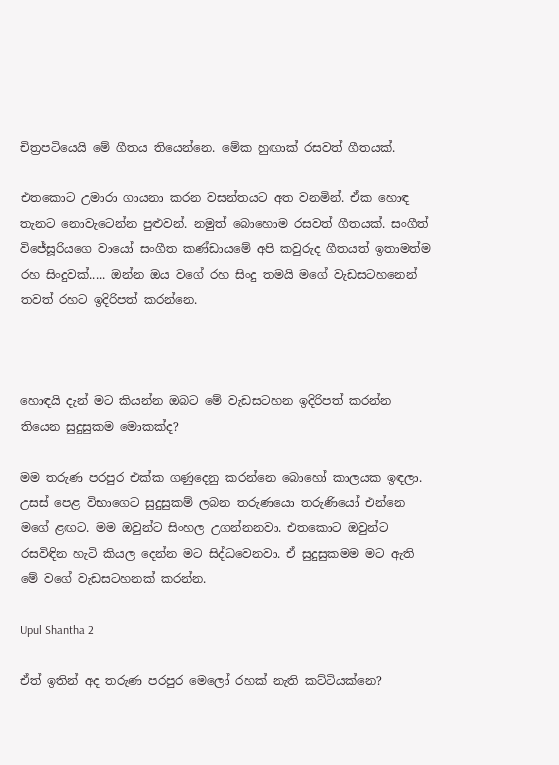චිත්‍රපටියෙයි මේ ගීතය තියෙන්නෙ. මේක හුඟාක් රසවත් ගීතයක්.

එතකොට උමාරා ගායනා කරන වසන්තයට අත වනමින්. ඒක හොඳ තැනට නොවැටෙන්න පුළුවන්. නමුත් බොහොම රසවත් ගීතයක්. සංගීත් විජේසූරියගෙ වායෝ සංගීත කණ්ඩායමේ අපි කවුරුද ගීතයත් ඉතාමත්ම රහ සිංදුවක්..... ඔන්න ඔය වගේ රහ සිංදු තමයි මගේ වැඩසටහනෙන් තවත් රහට ඉදිරිපත් කරන්නෙ.



හොඳයි දැන් මට කියන්න ඔබට මේ වැඩසටහන ඉදිරිපත් කරන්න තියෙන සුදුසුකම මොකක්ද?

මම තරුණ පරපුර එක්ක ගණුදෙනු කරන්නෙ බොහෝ කාලයක ඉඳලා. උසස් පෙළ විභාගෙට සුදුසුකම් ලබන තරුණයො තරුණියෝ එන්නෙ මගේ ළඟට. මම ඔවුන්ට සිංහල උගන්නනවා. එතකොට ඔවුන්ට රසවිඳින හැටි කියල දෙන්න මට සිද්ධවෙනවා. ඒ සුදුසුකමම මට ඇති මේ වගේ වැඩසටහනක් කරන්න.

Upul Shantha 2

ඒත් ඉතින් අද තරුණ පරපුර මෙලෝ රහක් නැති කට්ටියක්නෙ?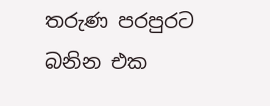තරුණ පරපුරට බනින එක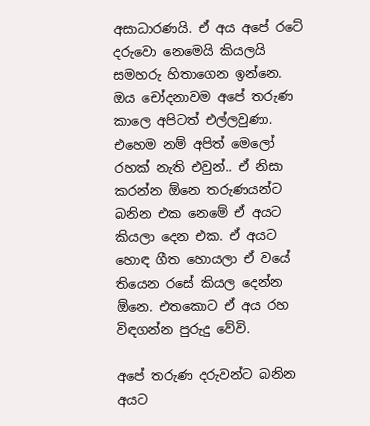අසාධාරණයි. ඒ අය අපේ රටේ දරුවො නෙමෙයි කියලයි සමහරු හිතාගෙන ඉන්නෙ. ඔය චෝදනාවම අපේ තරුණ කාලෙ අපිටත් එල්ලවුණා. එහෙම නම් අපිත් මෙලෝ රහක් නැති එවුන්.. ඒ නිසා කරන්න ඕනෙ තරුණයන්ට බනින එක නෙමේ ඒ අයට කියලා දෙන එක. ඒ අයට හොඳ ගීත හොයලා ඒ වයේ තියෙන රසේ කියල දෙන්න ඕනෙ. එතකොට ඒ අය රහ විඳගන්න පුරුදු වේවි.

අපේ තරුණ දරුවන්ට බනින අයට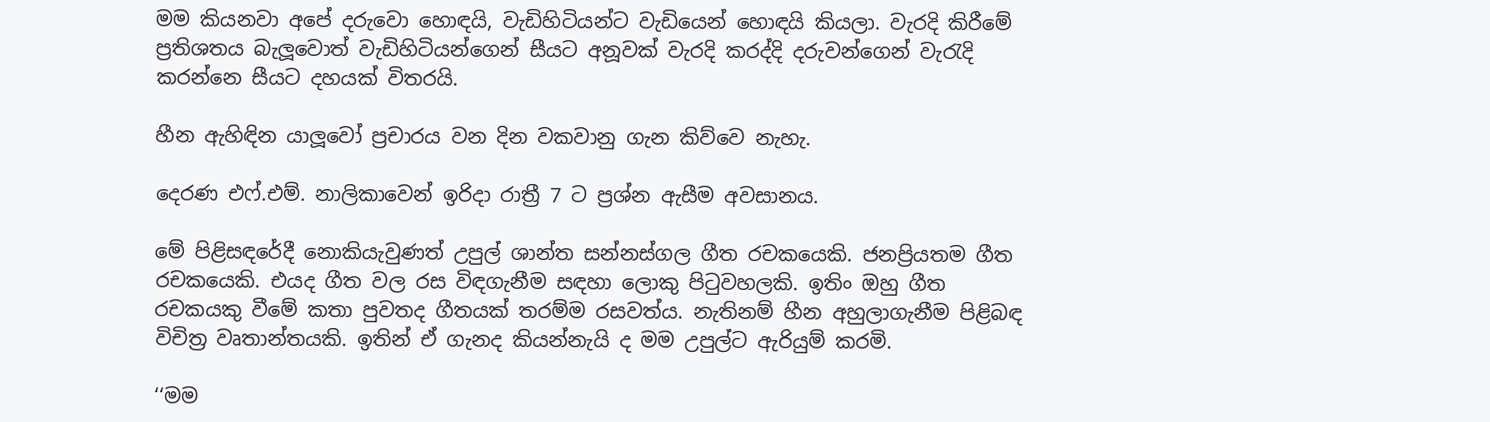මම කියනවා අපේ දරුවො හොඳයි, වැඩිහිටියන්ට වැඩියෙන් හොඳයි කියලා. වැරදි කිරීමේ ප්‍රතිශතය බැලූවොත් වැඩිහිටියන්ගෙන් සීයට අනූවක් වැරදි කරද්දි දරුවන්ගෙන් වැරැදි කරන්නෙ සීයට දහයක් විතරයි.

හීන ඇහිඳින යාලූවෝ ප්‍රචාරය වන දින වකවානු ගැන කිව්වෙ නැහැ.

දෙරණ එෆ්.එම්. නාලිකාවෙන් ඉරිදා රාත්‍රී 7 ට ප්‍රශ්න ඇසීම අවසානය.

මේ පිළිසඳරේදී නොකියැවුණත් උපුල් ශාන්ත සන්නස්ගල ගීත රචකයෙකි. ජනප්‍රියතම ගීත රචකයෙකි. එයද ගීත වල රස විඳගැනීම සඳහා ලොකු පිටුවහලකි. ඉතිං ඔහු ගීත රචකයකු වීමේ කතා පුවතද ගීතයක් තරම්ම රසවත්ය. නැතිනම් හීන අහුලාගැනීම පිළිබඳ විචිත්‍ර වෘතාන්තයකි. ඉතින් ඒ ගැනද කියන්නැයි ද මම උපුල්ට ඇරියුම් කරමි.

‘‘මම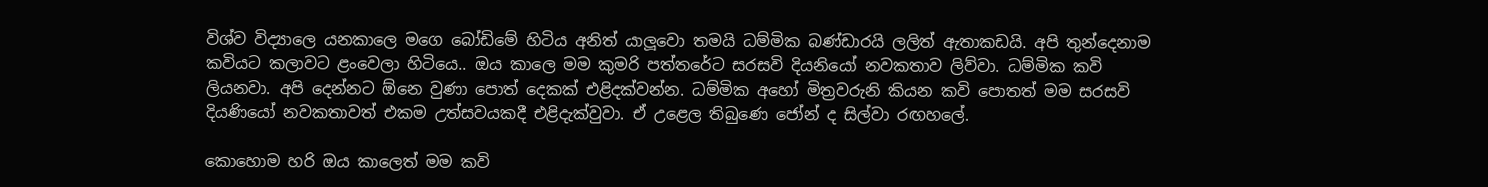විශ්ව විද්‍යාලෙ යනකාලෙ මගෙ බෝඩිමේ හිටිය අනිත් යාලූවො තමයි ධම්මික බණ්ඩාරයි ලලිත් ඇතාකඩයි. අපි තුන්දෙනාම කවියට කලාවට ළංවෙලා හිටියෙ.. ඔය කාලෙ මම කුමරි පත්තරේට සරසවි දියනියෝ නවකතාව ලිව්වා. ධම්මික කවි ලියනවා. අපි දෙන්නට ඕනෙ වුණා පොත් දෙකක් එළිදක්වන්න. ධම්මික අහෝ මිත්‍රවරුනි කියන කවි පොතත් මම සරසවි දියණියෝ නවකතාවත් එකම උත්සවයකදී එළිදැක්වුවා. ඒ උළෙල තිබුණෙ ජෝන් ද සිල්වා රඟහලේ.

කොහොම හරි ඔය කාලෙත් මම කවි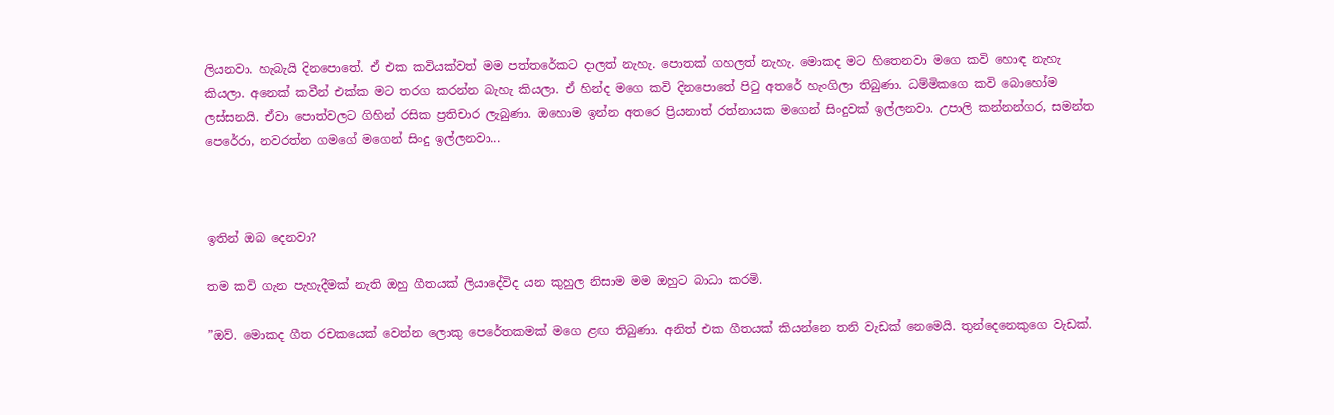ලියනවා. හැබැයි දිනපොතේ. ඒ එක කවියක්වත් මම පත්තරේකට දාලත් නැහැ. පොතක් ගහලත් නැහැ. මොකද මට හිතෙනවා මගෙ කවි හොඳ නැහැ කියලා. අනෙක් කවීන් එක්ක මට තරග කරන්න බැහැ කියලා. ඒ හින්ද මගෙ කවි දිනපොතේ පිටු අතරේ හැංගිලා තිබුණා. ධම්මිකගෙ කවි බොහෝම ලස්සනයි. ඒවා පොත්වලට ගිහින් රසික ප්‍රතිචාර ලැබුණා. ඔහොම ඉන්න අතරෙ ප්‍රියනාත් රත්නායක මගෙන් සිංදුවක් ඉල්ලනවා. උපාලි කන්නන්ගර, සමන්ත පෙරේරා, නවරත්න ගමගේ මගෙන් සිංදු ඉල්ලනවා...



ඉතින් ඔබ දෙනවා?

තම කවි ගැන පැහැදීමක් නැති ඔහු ගීතයක් ලියාදේවිද යන කුහුල නිසාම මම ඔහුට බාධා කරමි.

”ඔව්. මොකද ගීත රචකයෙක් වෙන්න ලොකු පෙරේතකමක් මගෙ ළඟ තිබුණා. අනිත් එක ගීතයක් කියන්නෙ තනි වැඩක් නෙමෙයි. තුන්දෙනෙකුගෙ වැඩක්.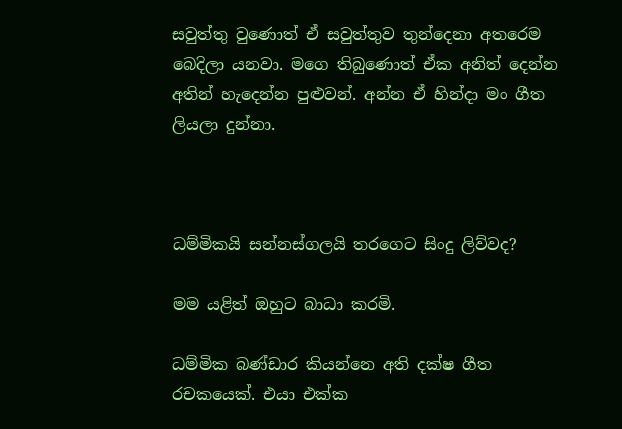සවුත්තු වුණොත් ඒ සවුත්තුව තුන්දෙනා අතරෙම බෙදිලා යනවා. මගෙ තිබුණොත් ඒක අනිත් දෙන්න අතින් හැදෙන්න පුළුවන්. අන්න ඒ හින්දා මං ගීත ලියලා දුන්නා.



ධම්මිකයි සන්නස්ගලයි තරගෙට සිංදු ලිව්වද?

මම යළිත් ඔහුට බාධා කරමි.

ධම්මික බණ්ඩාර කියන්නෙ අති දක්ෂ ගීත රචකයෙක්. එයා එක්ක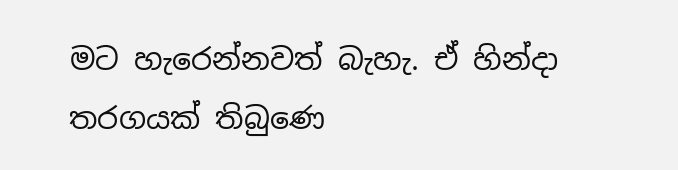මට හැරෙන්නවත් බැහැ. ඒ හින්දා තරගයක් තිබුණෙ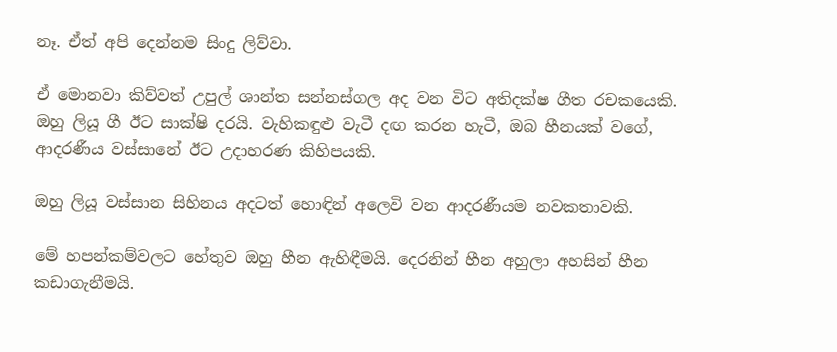නෑ. ඒත් අපි දෙන්නම සිංදු ලිව්වා.

ඒ මොනවා කිව්වත් උපුල් ශාන්ත සන්නස්ගල අද වන විට අතිදක්ෂ ගීත රචකයෙකි. ඔහු ලියූ ගී ඊට සාක්ෂි දරයි. වැහිකඳුළු වැටී දඟ කරන හැටී, ඔබ හීනයක් වගේ, ආදරණීය වස්සානේ ඊට උදාහරණ කිහිපයකි.

ඔහු ලියූ වස්සාන සිහිනය අදටත් හොඳින් අලෙවි වන ආදරණීයම නවකතාවකි.

මේ හපන්කම්වලට හේතුව ඔහු හීන ඇහිඳීමයි. දෙරනින් හීන අහුලා අහසින් හීන කඩාගැනීමයි.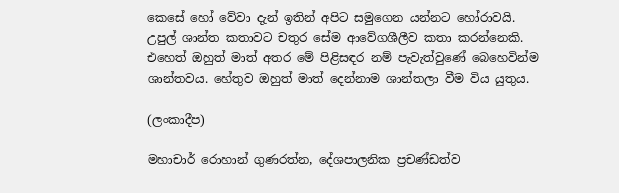කෙසේ හෝ වේවා දැන් ඉතින් අපිට සමුගෙන යන්නට හෝරාවයි. උපුල් ශාන්ත කතාවට චතුර සේම ආවේගශීලීව කතා කරන්නෙකි. එහෙත් ඔහුත් මාත් අතර මේ පිළිසඳර නම් පැවැත්වුණේ බෙහෙවින්ම ශාන්තවය. හේතුව ඔහුත් මාත් දෙන්නාම ශාන්තලා වීම විය යුතුය.

(ලංකාදීප)

මහාචාර් රොහාන් ගුණරත්න, දේශපාලනික ප්‍රචණ්ඩත්ව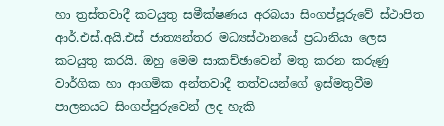හා ත්‍රස්තවාදී කටයුතු සමීක්ෂණය අරබයා සිංගප්පූරුවේ ස්ථාපිත ආර්.එස්.අයි.එස් ජාත්‍යන්තර මධ්‍යස්ථානයේ ප්‍රධානියා ලෙස කටයුතු කරයි. ඔහු මෙම සාකච්ඡාවෙන් මතු කරන කරුණු වාර්ගික හා ආගමික අන්තවාදී තත්වයන්ගේ ඉස්මතුවීම පාලනයට සිංගප්පුරුවෙන් ලද හැකි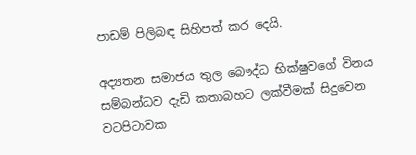පාඩම් පිලිබඳ සිහිපත් කර දෙයි.

අද්‍යතන සමාජය තුල බෞද්ධ භික්ෂුවගේ විනය සම්බන්ධව දැඩි කතාබහට ලක්වීමක් සිදුවෙන වටපිටාවක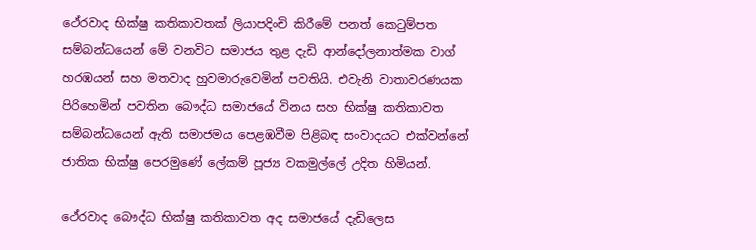ථේරවාද භික්ෂු කතිකාවතක් ලියාපදිංචි කිරීමේ පනත් කෙටුම්පත සම්බන්ධයෙන් මේ වනවිට සමාජය තුළ දැඩි ආන්දෝලනාත්මක වාග් හරඹයන් සහ මතවාද හුවමාරුවෙමින් පවතියි. එවැනි වාතාවරණයක පිරිහෙමින් පවතින බෞද්ධ සමාජයේ විනය සහ භික්ෂු කතිකාවත සම්බන්ධයෙන් ඇති සමාජමය පෙළඹවීම පිළිබඳ සංවාදයට එක්වන්නේ ජාතික භික්ෂු පෙරමුණේ ලේකම් පූජ්‍ය වකමුල්ලේ උදිත හිමියන්.

ථේරවාද බෞද්ධ භික්ෂු කතිකාවත අද සමාජයේ දැඩිලෙස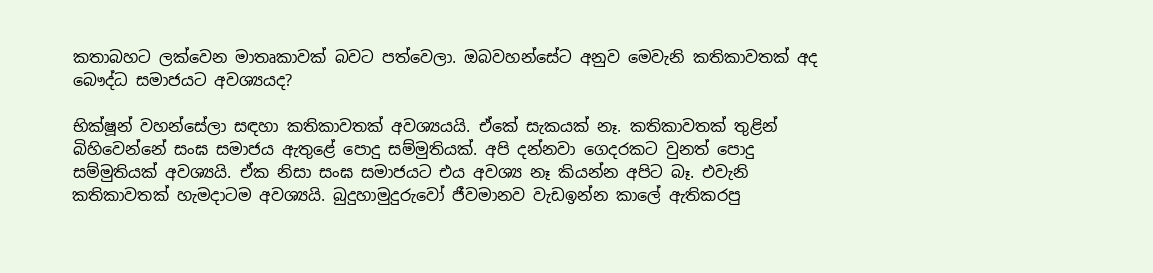කතාබහට ලක්වෙන මාතෘකාවක් බවට පත්වෙලා. ඔබවහන්සේට අනුව මෙවැනි කතිකාවතක් අද බෞද්ධ සමාජයට අවශ්‍යයද?

භික්ෂූන් වහන්සේලා සඳහා කතිකාවතක් අවශ්‍යයයි. ඒකේ සැකයක් නෑ. කතිකාවතක් තුළින් බිහිවෙන්නේ සංඝ සමාජය ඇතුළේ පොදු සම්මුතියක්. අපි දන්නවා ගෙදරකට වුනත් පොදු සම්මුතියක් අවශ්‍යයි. ඒක නිසා සංඝ සමාජයට එය අවශ්‍ය නෑ කියන්න අපිට බෑ. එවැනි කතිකාවතක් හැමදාටම අවශ්‍යයි. බුදුහාමුදුරුවෝ ජීවමානව වැඩඉන්න කාලේ ඇතිකරපු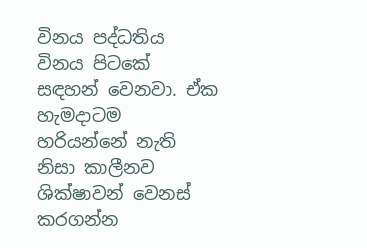විනය පද්ධතිය විනය පිටකේ සඳහන් වෙනවා. ඒක හැමදාටම හරියන්නේ නැති නිසා කාලීනව ශික්ෂාවන් වෙනස් කරගන්න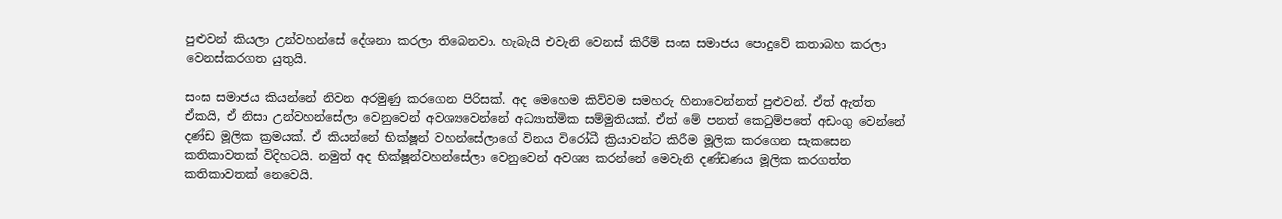පුළුවන් කියලා උන්වහන්සේ දේශනා කරලා තිබෙනවා. හැබැයි එවැනි වෙනස් කිරීම් සංඝ සමාජය පොදුවේ කතාබහ කරලා වෙනස්කරගත යුතුයි.

සංඝ සමාජය කියන්නේ නිවන අරමුණු කරගෙන පිරිසක්. අද මෙහෙම කිව්වම සමහරු හිනාවෙන්නත් පුළුවන්. ඒත් ඇත්ත ඒකයි, ඒ නිසා උන්වහන්සේලා වෙනුවෙන් අවශ්‍යවෙන්නේ අධ්‍යාත්මික සම්මුතියක්. ඒත් මේ පනත් කෙටුම්පතේ අඩංගු වෙන්නේ දණ්ඩ මූලික ක්‍රමයක්. ඒ කියන්නේ භික්ෂූන් වහන්සේලාගේ විනය විරෝධී ක්‍රියාවන්ට කිරීම මූලික කරගෙන සැකසෙන කතිකාවතක් විදිහටයි. නමුත් අද භික්ෂූන්වහන්සේලා වෙනුවෙන් අවශ්‍ය කරන්නේ මෙවැනි දණ්ඩණය මූලික කරගත්ත කතිකාවතක් නෙවෙයි.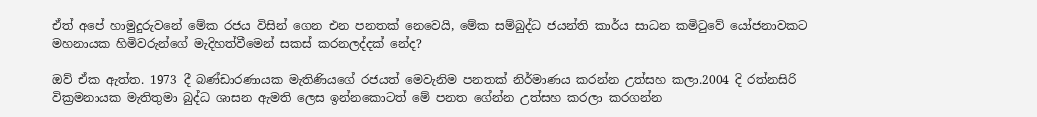ඒත් අපේ හාමුදුරුවනේ මේක රජය විසින් ගෙන එන පනතක් නෙවෙයි, මේක සම්බුද්ධ ජයන්ති කාර්ය සාධන කමිටුවේ යෝජනාවකට මහනායක හිමිවරුන්ගේ මැදිහත්වීමෙන් සකස් කරනලද්දක් නේද?

ඔව් ඒක ඇත්ත. 1973 දී බණ්ඩාරණායක මැතිණියගේ රජයත් මෙවැනිම පනතක් නිර්මාණය කරන්න උත්සහ කලා.2004 දි රත්නසිරි වික්‍රමනායක මැතිතුමා බුද්ධ ශාසන ඇමති ලෙස ඉන්නකොටත් මේ පනත ගේන්න උත්සහ කරලා කරගන්න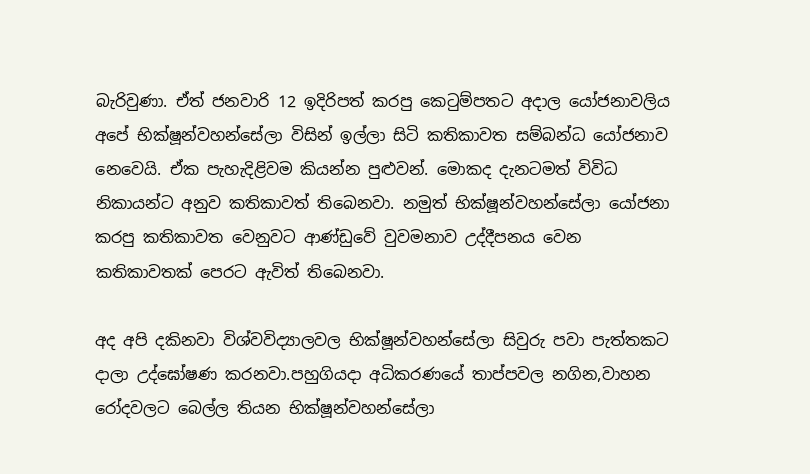බැරිවුණා. ඒත් ජනවාරි 12 ඉදිරිපත් කරපු කෙටුම්පතට අදාල යෝජනාවලිය අපේ භික්ෂූන්වහන්සේලා විසින් ඉල්ලා සිටි කතිකාවත සම්බන්ධ යෝජනාව නෙවෙයි. ඒක පැහැදිළිවම කියන්න පුළුවන්. මොකද දැනටමත් විවිධ නිකායන්ට අනුව කතිකාවත් තිබෙනවා. නමුත් භික්ෂූන්වහන්සේලා යෝජනා කරපු කතිකාවත වෙනුවට ආණ්ඩුවේ වුවමනාව උද්දීපනය වෙන කතිකාවතක් පෙරට ඇවිත් තිබෙනවා.

අද අපි දකිනවා විශ්වවිද්‍යාලවල භික්ෂූන්වහන්සේලා සිවුරු පවා පැත්තකට දාලා උද්ඝෝෂණ කරනවා.පහුගියදා අධිකරණයේ තාප්පවල නගින,වාහන රෝදවලට බෙල්ල තියන භික්ෂූන්වහන්සේලා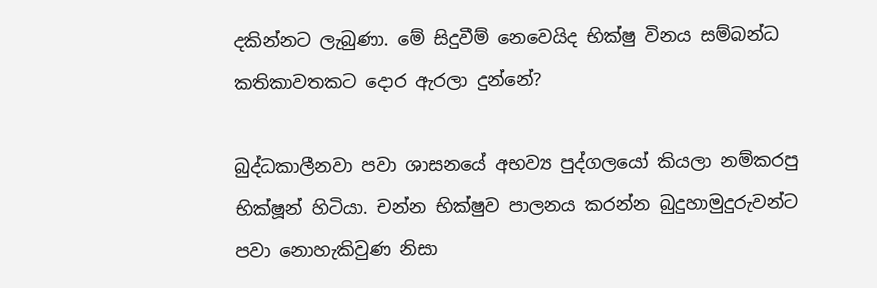දකින්නට ලැබුණා. මේ සිදුවීම් නෙවෙයිද භික්ෂු විනය සම්බන්ධ කතිකාවතකට දොර ඇරලා දුන්නේ?

බුද්ධකාලීනවා පවා ශාසනයේ අභව්‍ය පුද්ගලයෝ කියලා නම්කරපු භික්ෂූන් හිටියා. චන්න භික්ෂුව පාලනය කරන්න බුදුහාමුදුරුවන්ට පවා නොහැකිවුණ නිසා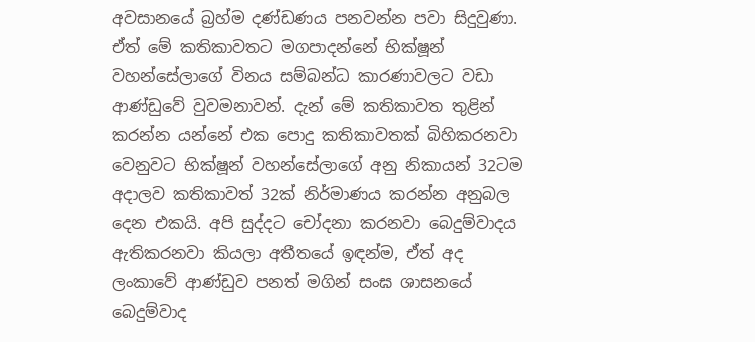අවසානයේ බ්‍රහ්ම දණ්ඩණය පනවන්න පවා සිදුවුණා. ඒත් මේ කතිකාවතට මගපාදන්නේ භික්ෂූන් වහන්සේලාගේ විනය සම්බන්ධ කාරණාවලට වඩා ආණ්ඩුවේ වුවමනාවන්. දැන් මේ කතිකාවත තුළින් කරන්න යන්නේ එක පොදු කතිකාවතක් බිහිකරනවා වෙනුවට භික්ෂූන් වහන්සේලාගේ අනු නිකායන් 32ටම අදාලව කතිකාවත් 32ක් නිර්මාණය කරන්න අනුබල දෙන එකයි. අපි සුද්දට චෝදනා කරනවා බෙදුම්වාදය ඇතිකරනවා කියලා අතීතයේ ඉඳන්ම, ඒත් අද ලංකාවේ ආණ්ඩුව පනත් මගින් සංඝ ශාසනයේ බෙදුම්වාද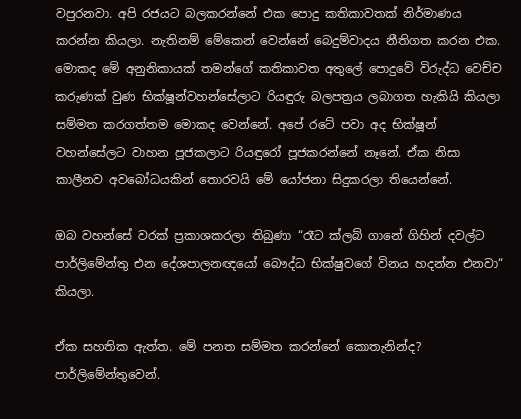වපුරනවා. අපි රජයට බලකරන්නේ එක පොදු කතිකාවතක් නිර්මාණය කරන්න කියලා. නැතිනම් මේකෙන් වෙන්නේ බෙදුම්වාදය නීතිගත කරන එක. මොකද මේ අනුනිකායක් තමන්ගේ කතිකාවත අතුලේ පොදුවේ විරුද්ධ වෙච්ච කරුණක් වුණ භික්ෂූන්වහන්සේලාට රියඳුරු බලපත්‍රය ලබාගත හැකියි කියලා සම්මත කරගත්තම මොකද වෙන්නේ. අපේ රටේ පවා අද භික්ෂූන් වහන්සේලට වාහන පූජකලාට රියඳුරෝ පූජකරන්නේ නෑනේ. ඒක නිසා කාලීනව අවබෝධයකින් තොරවයි මේ යෝජනා සිදුකරලා තියෙන්නේ.

ඔබ වහන්සේ වරක් ප්‍රකාශකරලා තිබුණා “රෑට ක්ලබ් ගානේ ගිහින් දවල්ට පාර්ලිමේන්තු එන දේශපාලනඥයෝ බෞද්ධ භික්ෂුවගේ විනය හදන්න එනවා“ කියලා.

ඒක සහතික ඇත්ත. මේ පනත සම්මත කරන්නේ කොතැනින්ද? පාර්ලිමේන්තුවෙන්.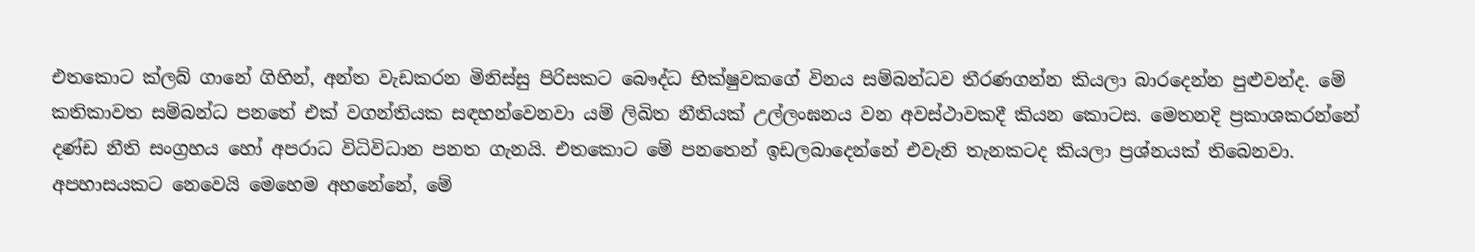එතකොට ක්ලබ් ගානේ ගිහින්, අන්ත වැඩකරන මිනිස්සු පිරිසකට බෞද්ධ භික්ෂුවකගේ විනය සම්බන්ධව තීරණගන්න කියලා බාරදෙන්න පුළුවන්ද. මේ කතිකාවත සම්බන්ධ පනතේ එක් වගන්තියක සඳහන්වෙනවා යම් ලිඛිත නීතියක් උල්ලංඝනය වන අවස්ථාවකදී කියන කොටස. මෙතනදි ප්‍රකාශකරන්නේ දණ්ඩ නීති සංග්‍රහය හෝ අපරාධ විධිවිධාන පනත ගැනයි. එතකොට මේ පනතෙන් ඉඩලබාදෙන්නේ එවැනි තැනකටද කියලා ප්‍රශ්නයක් තිබෙනවා. අපහාසයකට නෙවෙයි මෙහෙම අහනේනේ, මේ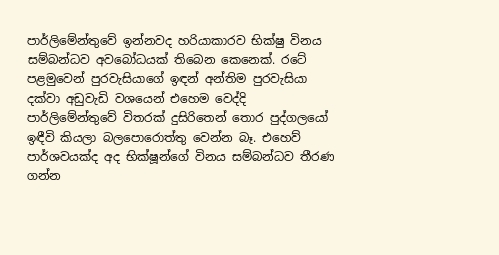පාර්ලිමේන්තුවේ ඉන්නවද හරියාකාරව භික්ෂු විනය සම්බන්ධව අවබෝධයක් තිබෙන කෙනෙක්. රටේ පළමුවෙන් පුරවැසියාගේ ඉඳන් අන්තිම පුරවැසියා දක්වා අඩුවැඩි වශයෙන් එහෙම වෙද්දි පාර්ලිමේන්තුවේ විතරක් දුසිරිතෙන් තොර පුද්ගලයෝ ඉඳීවි කියලා බලපොරොත්තු වෙන්න බෑ. එහෙව් පාර්ශවයක්ද අද භික්ෂූන්ගේ විනය සම්බන්ධව තීරණ ගන්න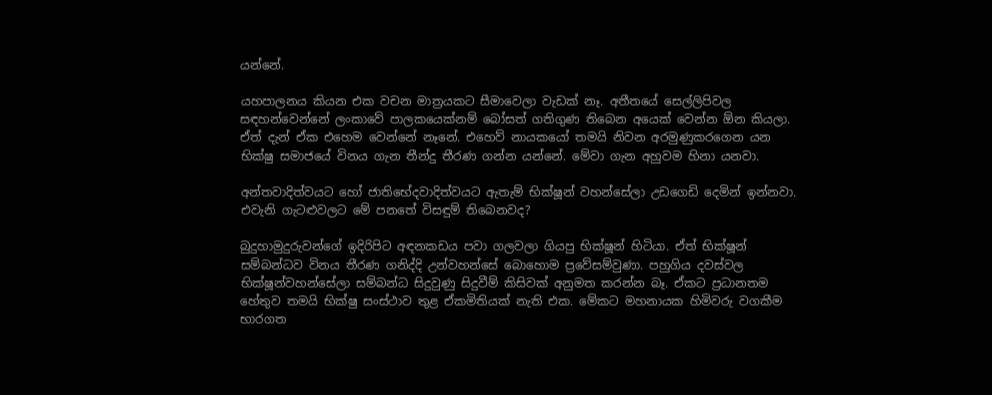යන්නේ.

යහපාලනය කියන එක වචන මාත්‍රයකට සීමාවෙලා වැඩක් නෑ. අතීතයේ සෙල්ලිපිවල සඳහන්වෙන්නේ ලංකාවේ පාලකයෙක්නම් බෝසත් ගතිගුණ තිබෙන අයෙක් වෙන්න ඕන කියලා. ඒත් දැන් ඒක එහෙම වෙන්නේ නෑනේ. එහෙව් නායකයෝ තමයි නිවන අරමුණුකරගෙන යන භික්ෂු සමාජයේ විනය ගැන තීන්දු තීරණ ගන්න යන්නේ. මේවා ගැන අහුවම හිනා යනවා.

අන්තවාදිත්වයට හෝ ජාතිභේදවාදිත්වයට ඇතැම් භික්ෂූන් වහන්සේලා උඩගෙඩි දෙමින් ඉන්නවා. එවැනි ගැටළුවලට මේ පනතේ විසඳුම් තිබෙනවද?

බුදුහාමුදුරුවන්ගේ ඉදිරිපිට අඳනකඩය පවා ගලවලා ගියපු භික්ෂූන් හිටියා. ඒත් භික්ෂූන් සම්බන්ධව විනය තීරණ ගනිද්දි උන්වහන්සේ බොහොම ප්‍රවේසම්වුණා. පහුගිය දවස්වල භික්ෂූන්වහන්සේලා සම්බන්ධ සිදුවුණු සිදුවීම් කිසිවක් අනුමත කරන්න බෑ. ඒකට ප්‍රධානතම හේතුව තමයි භික්ෂු සංස්ථාව තුළ ඒකමිතියක් නැති එක. මේකට මහනායක හිමිවරු වගකීම භාරගත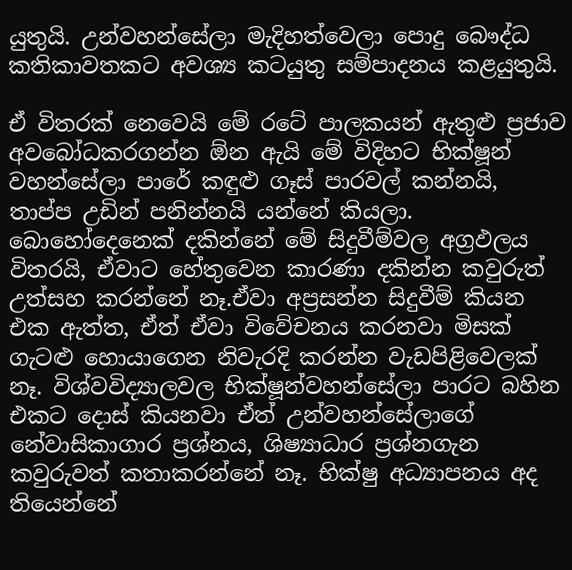යුතුයි. උන්වහන්සේලා මැදිහත්වෙලා පොදු බෞද්ධ කතිකාවතකට අවශ්‍ය කටයුතු සම්පාදනය කළයුතුයි.

ඒ විතරක් නෙවෙයි මේ රටේ පාලකයන් ඇතුළු ප්‍රජාව අවබෝධකරගන්න ඕන ඇයි මේ විදිහට භික්ෂූන් වහන්සේලා පාරේ කඳුළු ගෑස් පාරවල් කන්නයි, තාප්ප උඩින් පනින්නයි යන්නේ කියලා. බොහෝදෙනෙක් දකින්නේ මේ සිදුවීම්වල අග්‍රඵලය විතරයි, ඒවාට හේතුවෙන කාරණා දකින්න කවුරුත් උත්සහ කරන්නේ නෑ.ඒවා අප්‍රසන්න සිදුවීම් කියන එක ඇත්ත, ඒත් ඒවා විවේචනය කරනවා මිසක් ගැටළු හොයාගෙන නිවැරදි කරන්න වැඩපිළිවෙලක් නෑ. විශ්වවිද්‍යාලවල භික්ෂූන්වහන්සේලා පාරට බහින එකට දොස් කියනවා ඒත් උන්වහන්සේලාගේ නේවාසිකාගාර ප්‍රශ්නය, ශිෂ්‍යාධාර ප්‍රශ්නගැන කවුරුවත් කතාකරන්නේ නෑ. භික්ෂු අධ්‍යාපනය අද තියෙන්නේ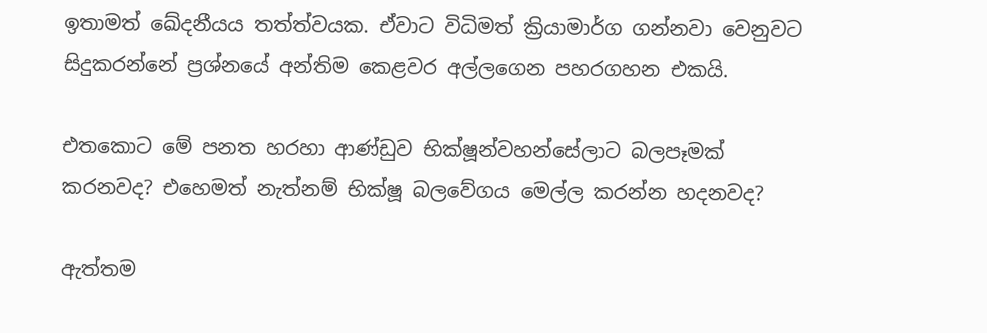ඉතාමත් ඛේදනීයය තත්ත්වයක. ඒවාට විධිමත් ක්‍රියාමාර්ග ගන්නවා වෙනුවට සිදුකරන්නේ ප්‍රශ්නයේ අන්තිම කෙළවර අල්ලගෙන පහරගහන එකයි.

එතකොට මේ පනත හරහා ආණ්ඩුව භික්ෂූන්වහන්සේලාට බලපෑමක් කරනවද? එහෙමත් නැත්නම් භික්ෂූ බලවේගය මෙල්ල කරන්න හදනවද?

ඇත්තම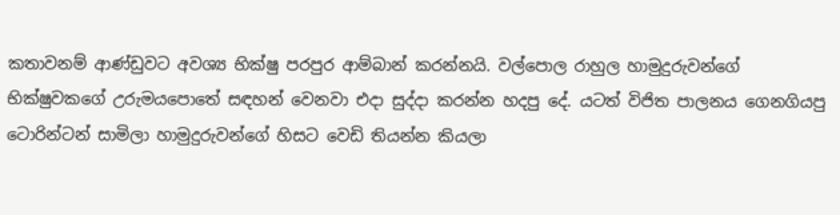කතාවනම් ආණ්ඩුවට අවශ්‍ය භික්ෂු පරපුර ආම්බාන් කරන්නයි. වල්පොල රාහුල හාමුදුරුවන්ගේ භික්ෂුවකගේ උරුමයපොතේ සඳහන් වෙනවා එදා සුද්දා කරන්න හදපු දේ. යටත් විජිත පාලනය ගෙනගියපු ටොරින්ටන් සාමිලා හාමුදුරුවන්ගේ හිසට වෙඩි තියන්න කියලා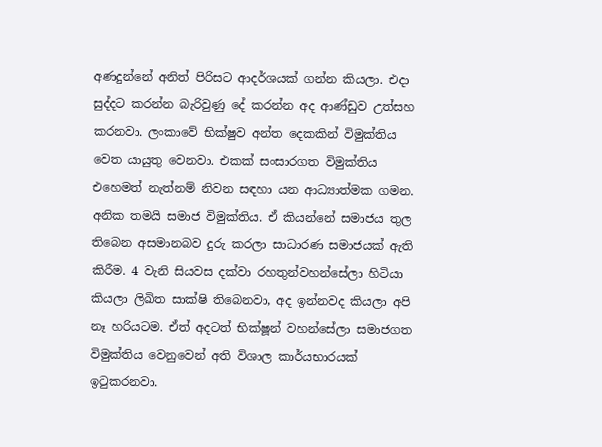අණදුන්නේ අනිත් පිරිසට ආදර්ශයක් ගන්න කියලා. එදා සුද්දට කරන්න බැරිවුණු දේ කරන්න අද ආණ්ඩුව උත්සහ කරනවා. ලංකාවේ භික්ෂුව අන්ත දෙකකින් විමුක්තිය වෙත යායුතු වෙනවා. එකක් සංසාරගත විමුක්තිය එහෙමත් නැත්නම් නිවන සඳහා යන ආධ්‍යාත්මක ගමන. අනික තමයි සමාජ විමුක්තිය. ඒ කියන්නේ සමාජය තුල තිබෙන අසමානබව දුරු කරලා සාධාරණ සමාජයක් ඇති කිරීම. 4 වැනි සියවස දක්වා රහතුන්වහන්සේලා හිටියා කියලා ලිඛිත සාක්ෂි තිබෙනවා, අද ඉන්නවද කියලා අපි නෑ හරියටම. ඒත් අදටත් භික්ෂූන් වහන්සේලා සමාජගත විමුක්තිය වෙනුවෙන් අති විශාල කාර්යභාරයක් ඉටුකරනවා.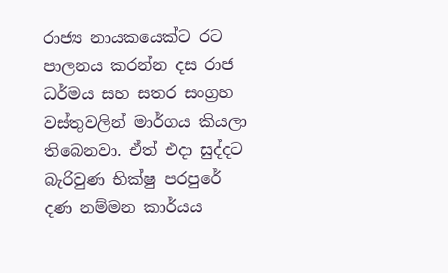රාජ්‍ය නායකයෙක්ට රට පාලනය කරන්න දස රාජ ධර්මය සහ සතර සංග්‍රහ වස්තුවලින් මාර්ගය කියලා තිබෙනවා. ඒත් එදා සුද්දට බැරිවුණ භික්ෂු පරපුරේ දණ නම්මන කාර්යය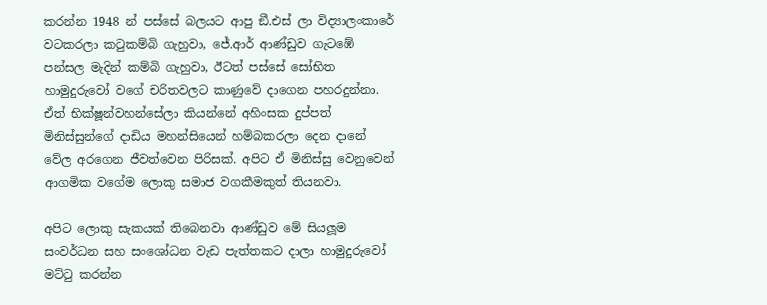කරන්න 1948 න් පස්සේ බලයට ආපු ඞී.එස් ලා විද්‍යාලංකාරේ වටකරලා කටුකම්බි ගැහුවා, ජේ.ආර් ආණ්ඩුව ගැටඹේ පන්සල මැදින් කම්බි ගැහුවා, ඊටත් පස්සේ සෝභිත හාමුදුරුවෝ වගේ චරිතවලට කාණුවේ දාගෙන පහරදුන්නා. ඒත් භික්ෂූන්වහන්සේලා කියන්නේ අහිංසක දුප්පත් මිනිස්සුන්ගේ දාඩිය මහන්සියෙන් හම්බකරලා දෙන දානේ වේල අරගෙන ජීවත්වෙන පිරිසක්. අපිට ඒ මිනිස්සු වෙනුවෙන් ආගමික වගේම ලොකු සමාජ වගකීමකුත් තියනවා.

අපිට ලොකු සැකයක් තිබෙනවා ආණ්ඩුව මේ සියලූම සංවර්ධන සහ සංශෝධන වැඩ පැත්තකට දාලා හාමුදුරුවෝ මට්ටු කරන්න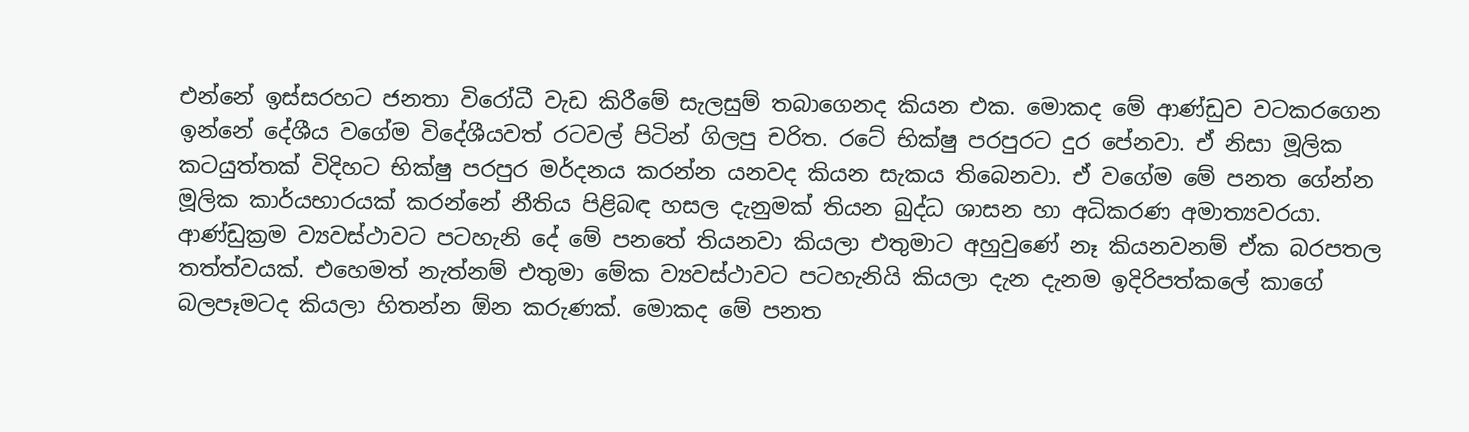එන්නේ ඉස්සරහට ජනතා විරෝධී වැඩ කිරීමේ සැලසුම් තබාගෙනද කියන එක. මොකද මේ ආණ්ඩුව වටකරගෙන ඉන්නේ දේශීය වගේම විදේශීයවත් රටවල් පිටින් ගිලපු චරිත. රටේ භික්ෂු පරපුරට දුර පේනවා. ඒ නිසා මූලික කටයුත්තක් විදිහට භික්ෂු පරපුර මර්දනය කරන්න යනවද කියන සැකය තිබෙනවා. ඒ වගේම මේ පනත ගේන්න මූලික කාර්යභාරයක් කරන්නේ නීතිය පිළිබඳ හසල දැනුමක් තියන බුද්ධ ශාසන හා අධිකරණ අමාත්‍යවරයා. ආණ්ඩුක්‍රම ව්‍යවස්ථාවට පටහැනි දේ මේ පනතේ තියනවා කියලා එතුමාට අහුවුණේ නෑ කියනවනම් ඒක බරපතල තත්ත්වයක්. එහෙමත් නැත්නම් එතුමා මේක ව්‍යවස්ථාවට පටහැනියි කියලා දැන දැනම ඉදිරිපත්කලේ කාගේ බලපෑමටද කියලා හිතන්න ඕන කරුණක්. මොකද මේ පනත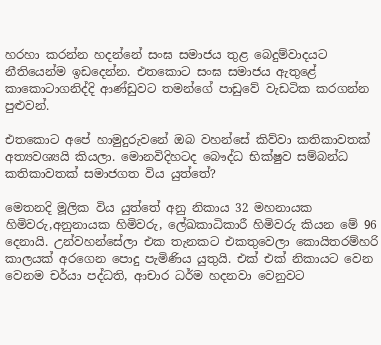හරහා කරන්න හදන්නේ සංඝ සමාජය තුළ බෙදුම්වාදයට නීතියෙන්ම ඉඩදෙන්න. එතකොට සංඝ සමාජය ඇතුළේ කාකොටාගනිද්දි ආණ්ඩුවට තමන්ගේ පාඩුවේ වැඩටික කරගන්න පුළුවන්.

එතකොට අපේ හාමුදුරුවනේ ඔබ වහන්සේ කිව්වා කතිකාවතක් අත්‍යවශ්‍යයි කියලා. මොනවිදිහටද බෞද්ධ භික්ෂුව සම්බන්ධ කතිකාවතක් සමාජගත විය යුත්තේ?

මෙතනදි මූලික විය යුත්තේ අනු නිකාය 32 මහනායක හිමිවරු,අනුනායක හිමිවරු, ලේඛකාධිකාරී හිමිවරු කියන මේ 96 දෙනායි. උන්වහන්සේලා එක තැනකට එකතුවෙලා කොයිතරම්හරි කාලයක් අරගෙන පොදු පැමිණිය යුතුයි. එක් එක් නිකායට වෙන වෙනම චර්යා පද්ධති, ආචාර ධර්ම හදනවා වෙනුවට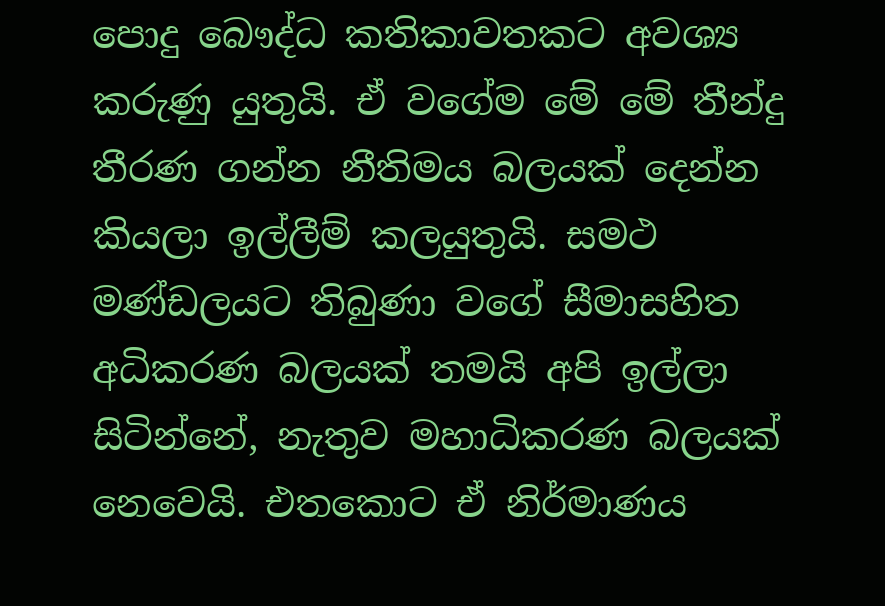පොදු බෞද්ධ කතිකාවතකට අවශ්‍ය කරුණු යුතුයි. ඒ වගේම මේ මේ තීන්දු තීරණ ගන්න නීතිමය බලයක් දෙන්න කියලා ඉල්ලීම් කලයුතුයි. සමථ මණ්ඩලයට තිබුණා වගේ සීමාසහිත අධිකරණ බලයක් තමයි අපි ඉල්ලා සිටින්නේ, නැතුව මහාධිකරණ බලයක් නෙවෙයි. එතකොට ඒ නිර්මාණය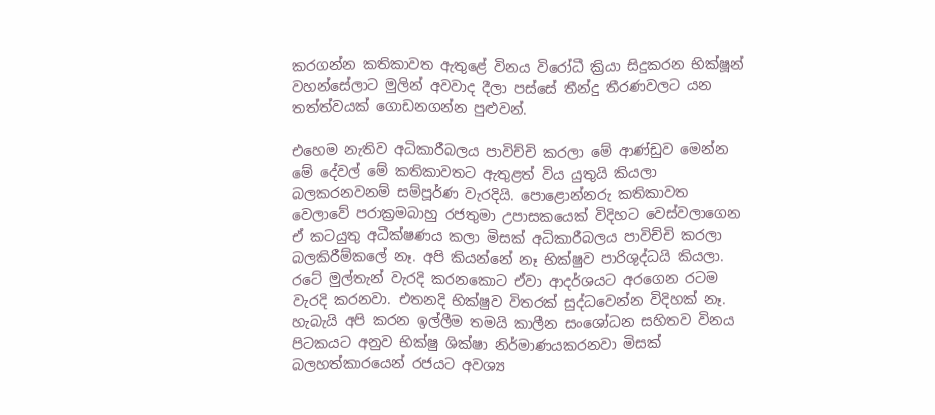කරගන්න කතිකාවත ඇතුළේ විනය විරෝධී ක්‍රියා සිදුකරන භික්ෂූන් වහන්සේලාට මුලින් අවවාද දීලා පස්සේ තීන්දු තීරණවලට යන තත්ත්වයක් ගොඩනගන්න පුළුවන්.

එහෙම නැතිව අධිකාරීබලය පාවිච්චි කරලා මේ ආණ්ඩුව මෙන්න මේ දේවල් මේ කතිකාවතට ඇතුළත් විය යුතුයි කියලා බලකරනවනම් සම්පූර්ණ වැරදියි. පොළොන්නරු කතිකාවත වෙලාවේ පරාක්‍රමබාහු රජතුමා උපාසකයෙක් විදිහට වෙස්වලාගෙන ඒ කටයුතු අධීක්ෂණය කලා මිසක් අධිකාරීබලය පාවිච්චි කරලා බලකිරීම්කලේ නෑ. අපි කියන්නේ නෑ භික්ෂුව පාරිශුද්ධයි කියලා. රටේ මුල්තැන් වැරදි කරනකොට ඒවා ආදර්ශයට අරගෙන රටම වැරදි කරනවා. එතනදි භික්ෂුව විතරක් සුද්ධවෙන්න විදිහක් නෑ. හැබැයි අපි කරන ඉල්ලීම තමයි කාලීන සංශෝධන සහිතව විනය පිටකයට අනුව භික්ෂු ශික්ෂා නිර්මාණයකරනවා මිසක් බලහත්කාරයෙන් රජයට අවශ්‍ය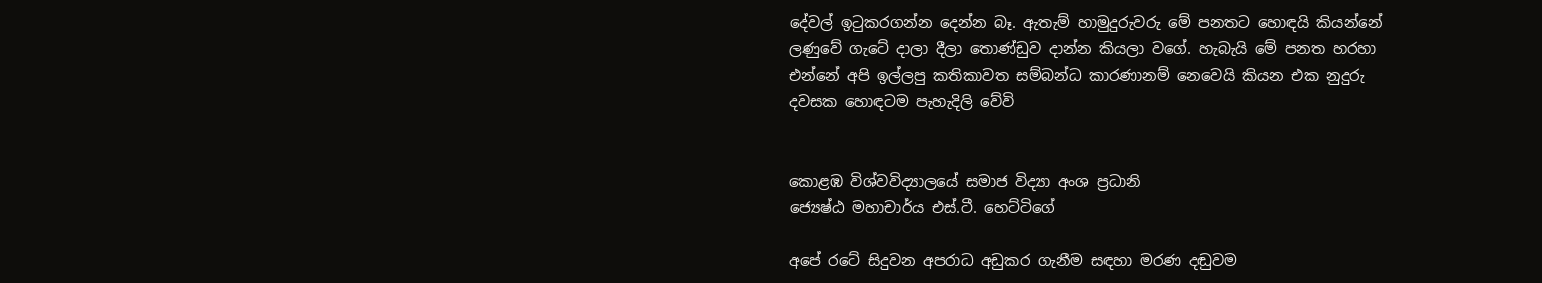දේවල් ඉටුකරගන්න දෙන්න බෑ. ඇතැම් හාමුදුරුවරු මේ පනතට හොඳයි කියන්නේ ලණුවේ ගැටේ දාලා දීලා තොණ්ඩුව දාන්න කියලා වගේ. හැබැයි මේ පනත හරහා එන්නේ අපි ඉල්ලපු කතිකාවත සම්බන්ධ කාරණානම් නෙවෙයි කියන එක නුදුරු දවසක හොඳටම පැහැදිලි වේවි


කොළඹ විශ්වවිද්‍යාලයේ සමාජ විද්‍යා අංශ ප්‍රධානි
ජ්‍යෙෂ්ඨ මහාචාර්ය එස්‌.ටී. හෙට්‌ටිගේ

අපේ රටේ සිදුවන අපරාධ අඩුකර ගැනීම සඳහා මරණ දඬුවම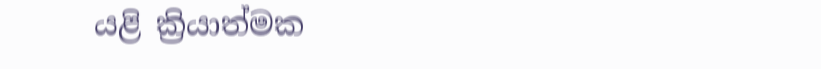යළි ක්‍රියාත්මක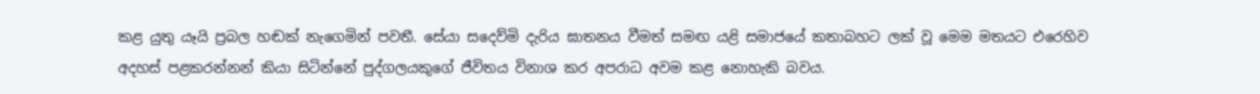කළ යුතු යෑයි ප්‍රබල හඬක්‌ නැගෙමින් පවතී. සේයා සදෙව්මි දැරිය ඝාතනය වීමත් සමඟ යළි සමාජයේ කතාබහට ලක්‌ වූ මෙම මතයට එරෙහිව අදහස්‌ පළකරන්නන් කියා සිටින්නේ පුද්ගලයකුගේ ජීවිතය විනාශ කර අපරාධ අවම කළ නොහැකි බවය.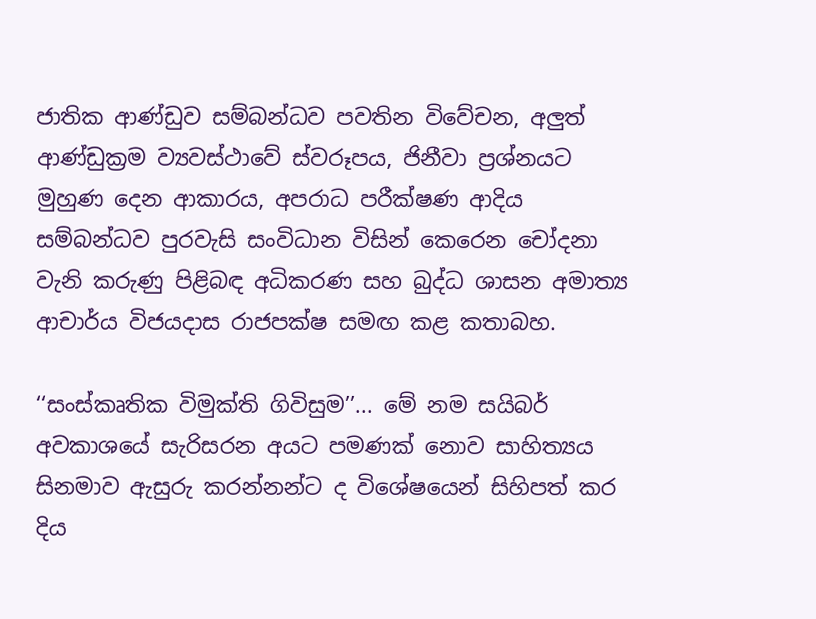ජාතික ආණ්ඩුව සම්බන්ධව පවතින විවේචන, අලුත් ආණ්ඩුක්‍රම ව්‍යවස්ථාවේ ස්වරූපය, ජිනීවා ප්‍රශ්නයට මුහුණ දෙන ආකාරය, අපරාධ පරීක්ෂණ ‍ආදිය සම්බන්ධව පුරවැසි සංවිධාන විසින් කෙරෙන චෝදනා වැනි කරුණු පිළිබඳ අධිකරණ සහ බුද්ධ ශාසන අමාත්‍ය ආචාර්ය විජයදාස රාජපක්ෂ සමඟ කළ කතාබහ.

‘‘සංස්කෘතික විමුක්ති ගිවිසුම’’... මේ නම සයිබර් අවකාශයේ සැරිසරන අයට පමණක් නොව සාහිත්‍යය සිනමාව ඇසුරු කරන්නන්ට ද විශේෂයෙන් සිහිපත් කර දිය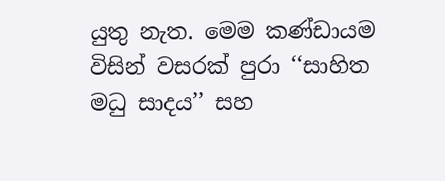යුතු නැත. මෙම කණ්ඩායම විසින් වසරක් පුරා ‘‘සාහිත මධු සාදය’’ සහ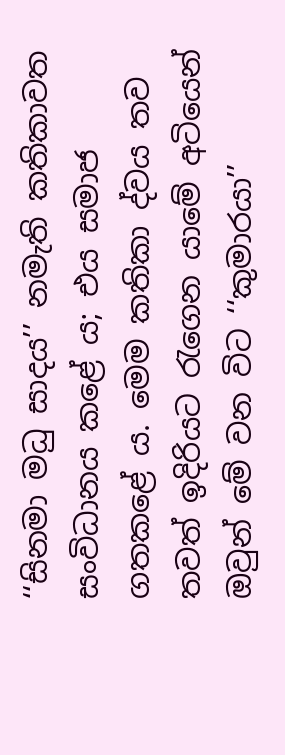‘‘සිනමා මධු සාදය’’ නමැති කතිකාවත සංවිධානය කළේ ය; එය සමාජ ගතකළේ ය. මෙම කතිකා ද්වය තව තවත් ඉදිරියට රැගෙන යාමේ අටියෙන් ඔවුන් මේ වන විට ‘‘කුමාරයා’’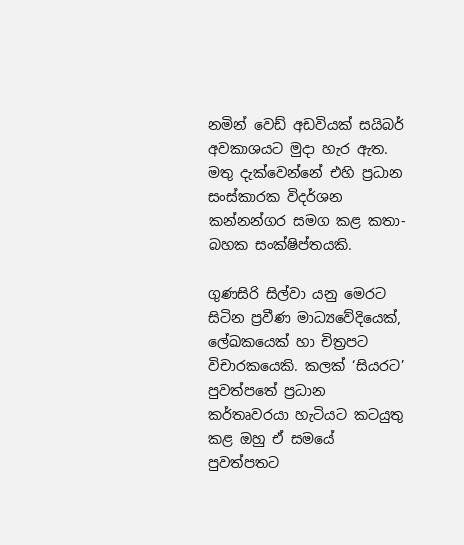නමින් වෙඩ් අඩවියක් සයිබර් අවකාශයට මුදා හැර ඇත.
මතු දැක්වෙන්නේ එහි ප්‍රධාන සංස්කාරක විදර්ශන කන්නන්ගර සමග කළ කතා-බහක සංක්ෂිප්තයකි.

ගුණසිරි සිල්වා යනු මෙරට සිටින ප්‍රවීණ මාධ්‍යවේදියෙක්, ලේඛකයෙක් හා චිත්‍රපට විචාරකයෙකි. කලක් ‘සියරට’ පුවත්පතේ ප්‍රධාන කර්තෘවරයා හැටියට කටයුතු කළ ඔහු ඒ සමයේ පුවත්පතට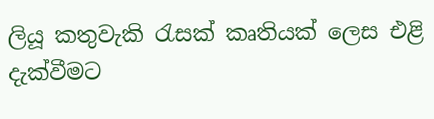ලියූ කතුවැකි රැසක් කෘතියක් ලෙස එළි දැක්වීමට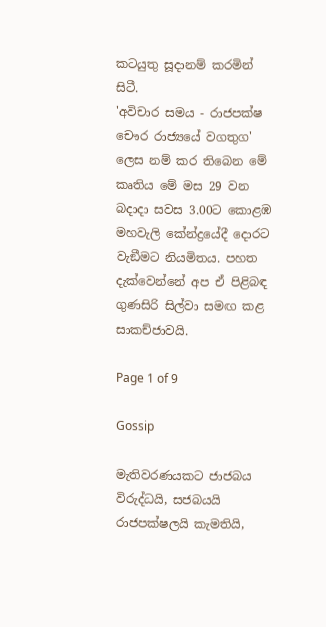කටයුතු සූදානම් කරමින් සිටී.
'අවිචාර සමය - රාජපක්ෂ චෞර රාජ්‍යයේ වගතුග' ලෙස නම් කර තිබෙන මේ කෘතිය මේ මස 29 වන බදාදා සවස 3.00ට කොළඹ මහවැලි කේන්ද්‍රයේදී දොරට වැඞීමට නියමිතය. පහත දැක්වෙන්නේ අප ඒ පිළිබඳ ගුණසිරි සිල්වා සමඟ කළ සාකච්ජාවයි.

Page 1 of 9

Gossip

මැතිවරණයකට ජාජබය විරුද්ධයි, සජබයයි රාජපක්ෂලයි කැමතියි,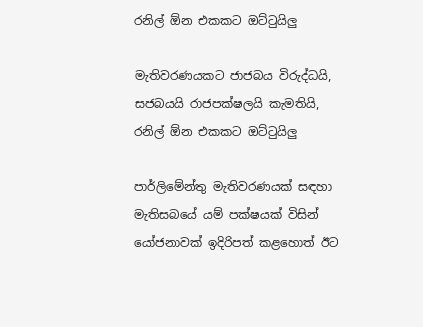රනිල් ඕන එකකට ඔට්ටුයිලු

මැතිවරණයකට ජාජබය විරුද්ධයි, සජබයයි රාජපක්ෂලයි කැමතියි, රනිල් ඕන එකකට ඔට්ටුයිලු

පාර්ලිමේන්තු මැතිවරණයක් සඳහා මැතිසබයේ යම් පක්ෂයක් විසින් යෝජනාවක් ඉදිරිපත් කළහොත් ඊට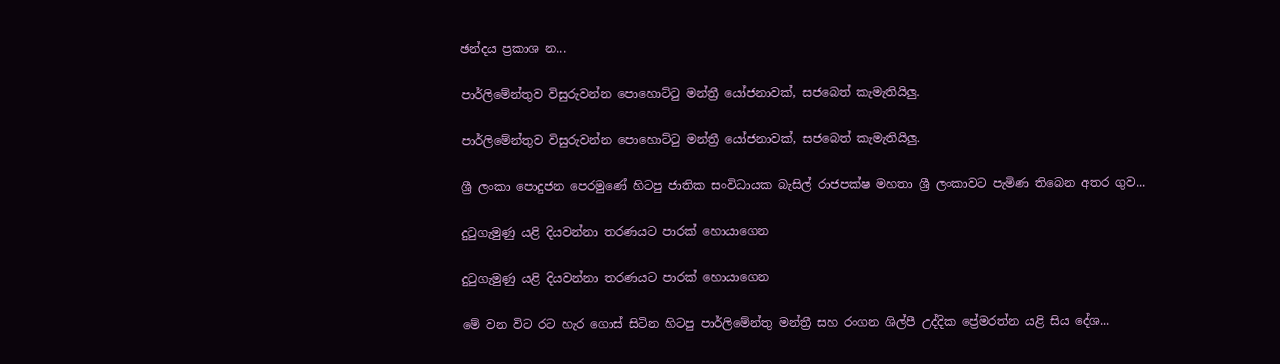ඡන්දය ප්‍රකාශ න...

පාර්ලිමේන්තුව විසුරුවන්න පොහොට්ටු මන්ත්‍රී යෝජනාවක්, සජබෙත් කැමැතියිලු.

පාර්ලිමේන්තුව විසුරුවන්න පොහොට්ටු මන්ත්‍රී යෝජනාවක්, සජබෙත් කැමැතියිලු.

ශ්‍රී ලංකා පොදුජන පෙරමුණේ හිටපු ජාතික සංවිධායක බැසිල් රාජපක්ෂ මහතා ශ්‍රී ලංකාවට පැමිණ තිබෙන අතර ගුව...

දුටුගැමුණු යළි දියවන්නා තරණයට පාරක් හොයාගෙන

දුටුගැමුණු යළි දියවන්නා තරණයට පාරක් හොයාගෙන

මේ වන විට රට හැර ගොස් සිටින හිටපු පාර්ලිමේන්තු මන්ත්‍රී සහ රංගන ශිල්පී උද්දික ප්‍රේමරත්න යළි සිය දේශ...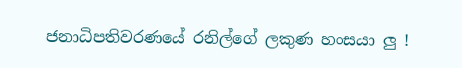ජනාධිපතිවරණයේ රනිල්ගේ ලකුණ හංසයා ලු !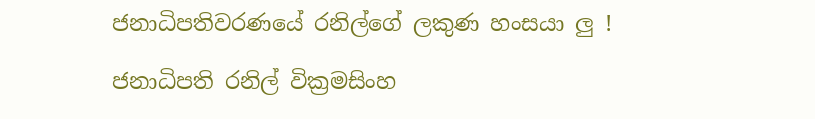ජනාධිපතිවරණයේ රනිල්ගේ ලකුණ හංසයා ලු !

ජනාධිපති රනිල් වික්‍රමසිංහ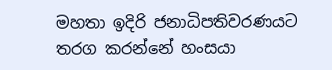මහතා ඉදිරි ජනාධිපතිවරණයට තරග කරන්නේ හංසයා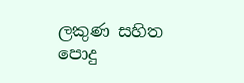ලකුණ සහිත පොදු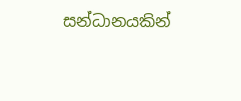සන්ධානයකින්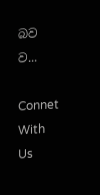බව ව...

Connet With Us